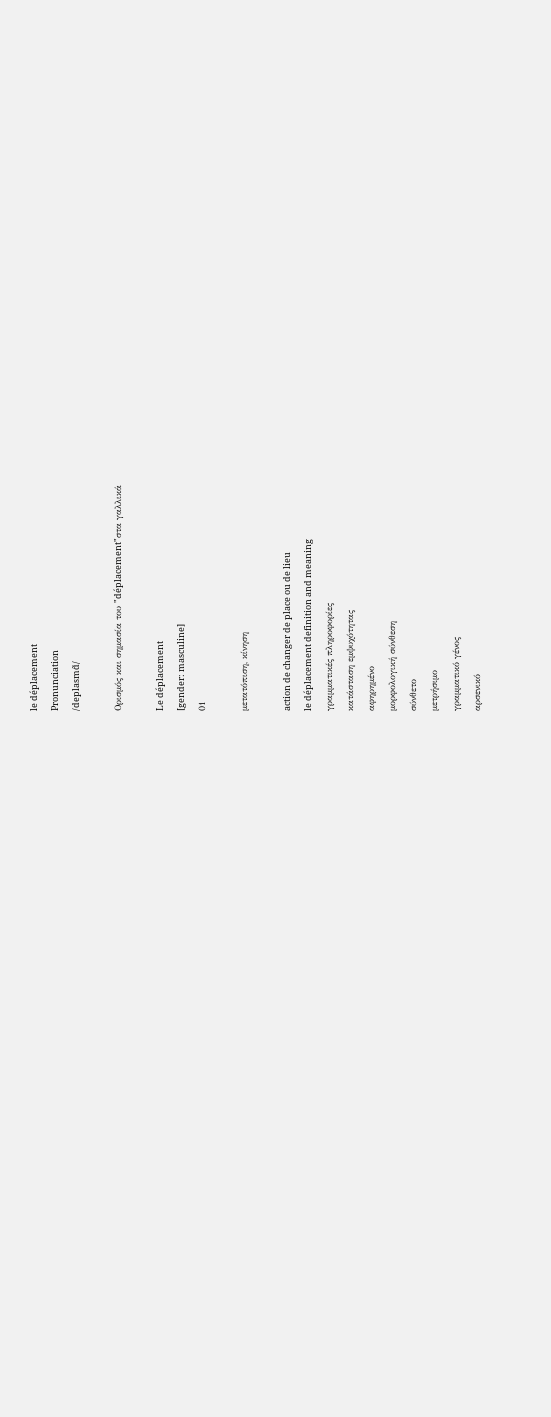le déplacement
Pronunciation
/deplasmɑ̃/

Ορισμός και σημασία του "déplacement"στα γαλλικά

Le déplacement
[gender: masculine]
01

μετατόπιση, κίνηση

action de changer de place ou de lieu
le déplacement definition and meaning
γραμματικές πληροφορίες
κατάσταση εμψυχότητας
αφηρημένο
μορφολογική σύνθεση
σύνθετο
μετρήσιμο
γραμματικό γένος
αρσενικό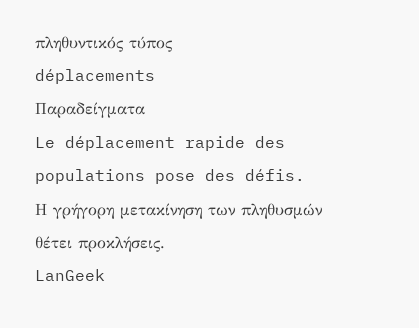πληθυντικός τύπος
déplacements
Παραδείγματα
Le déplacement rapide des populations pose des défis.
Η γρήγορη μετακίνηση των πληθυσμών θέτει προκλήσεις.
LanGeek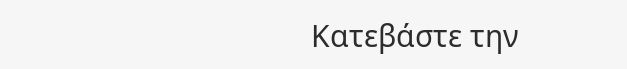Κατεβάστε την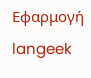Εφαρμογή
langeek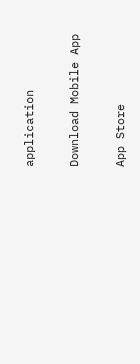application

Download Mobile App

App Store